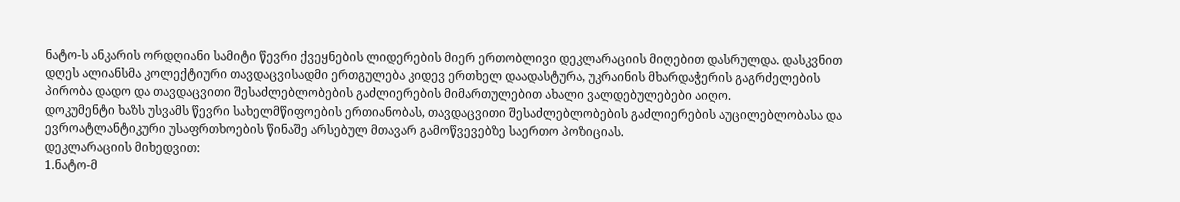ნატო-ს ანკარის ორდღიანი სამიტი წევრი ქვეყნების ლიდერების მიერ ერთობლივი დეკლარაციის მიღებით დასრულდა. დასკვნით დღეს ალიანსმა კოლექტიური თავდაცვისადმი ერთგულება კიდევ ერთხელ დაადასტურა, უკრაინის მხარდაჭერის გაგრძელების პირობა დადო და თავდაცვითი შესაძლებლობების გაძლიერების მიმართულებით ახალი ვალდებულებები აიღო.
დოკუმენტი ხაზს უსვამს წევრი სახელმწიფოების ერთიანობას, თავდაცვითი შესაძლებლობების გაძლიერების აუცილებლობასა და ევროატლანტიკური უსაფრთხოების წინაშე არსებულ მთავარ გამოწვევებზე საერთო პოზიციას.
დეკლარაციის მიხედვით:
1.ნატო-მ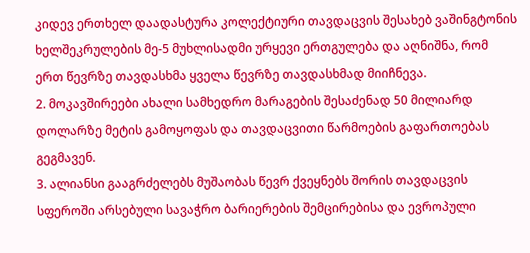კიდევ ერთხელ დაადასტურა კოლექტიური თავდაცვის შესახებ ვაშინგტონის ხელშეკრულების მე-5 მუხლისადმი ურყევი ერთგულება და აღნიშნა, რომ ერთ წევრზე თავდასხმა ყველა წევრზე თავდასხმად მიიჩნევა.
2. მოკავშირეები ახალი სამხედრო მარაგების შესაძენად 50 მილიარდ დოლარზე მეტის გამოყოფას და თავდაცვითი წარმოების გაფართოებას გეგმავენ.
3. ალიანსი გააგრძელებს მუშაობას წევრ ქვეყნებს შორის თავდაცვის სფეროში არსებული სავაჭრო ბარიერების შემცირებისა და ევროპული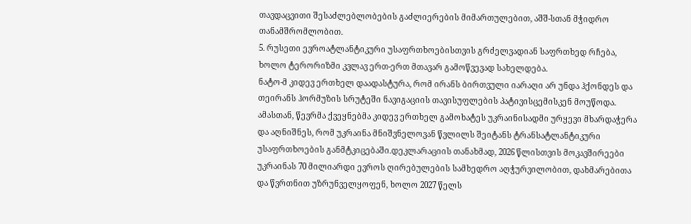თავდაცვითი შესაძლებლობების გაძლიერების მიმართულებით, აშშ-სთან მჭიდრო თანამშრომლობით.
5. რუსეთი ევროატლანტიკური უსაფრთხოებისთვის გრძელვადიან საფრთხედ რჩება, ხოლო ტერორიზმი კვლავ ერთ-ერთ მთავარ გამოწვევად სახელდება.
ნატო-მ კიდევ ერთხელ დაადასტურა, რომ ირანს ბირთვული იარაღი არ უნდა ჰქონდეს და თეირანს ჰორმუზის სრუტეში ნავიგაციის თავისუფლების პატივისცემისკენ მოუწოდა. ამასთან, წევრმა ქვეყნებმა კიდევ ერთხელ გამოხატეს უკრაინისადმი ურყევი მხარდაჭერა და აღნიშნეს, რომ უკრაინა მნიშვნელოვან წვლილს შეიტანს ტრანსატლანტიკური უსაფრთხოების განმტკიცებაში.დეკლარაციის თანახმად, 2026 წლისთვის მოკავშირეები უკრაინას 70 მილიარდი ევროს ღირებულების სამხედრო აღჭურვილობით, დახმარებითა და წვრთნით უზრუნველყოფენ, ხოლო 2027 წელს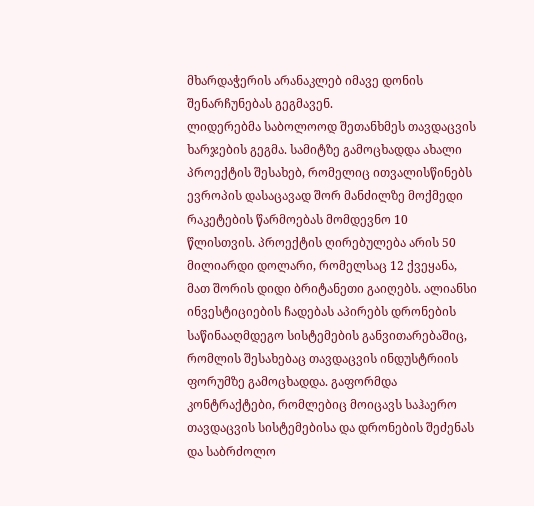მხარდაჭერის არანაკლებ იმავე დონის შენარჩუნებას გეგმავენ.
ლიდერებმა საბოლოოდ შეთანხმეს თავდაცვის ხარჯების გეგმა. სამიტზე გამოცხადდა ახალი პროექტის შესახებ, რომელიც ითვალისწინებს ევროპის დასაცავად შორ მანძილზე მოქმედი რაკეტების წარმოებას მომდევნო 10 წლისთვის. პროექტის ღირებულება არის 50 მილიარდი დოლარი, რომელსაც 12 ქვეყანა, მათ შორის დიდი ბრიტანეთი გაიღებს. ალიანსი ინვესტიციების ჩადებას აპირებს დრონების საწინააღმდეგო სისტემების განვითარებაშიც, რომლის შესახებაც თავდაცვის ინდუსტრიის ფორუმზე გამოცხადდა. გაფორმდა კონტრაქტები, რომლებიც მოიცავს საჰაერო თავდაცვის სისტემებისა და დრონების შეძენას და საბრძოლო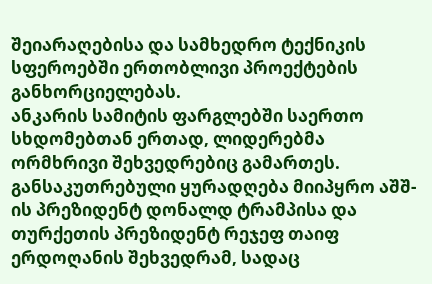შეიარაღებისა და სამხედრო ტექნიკის სფეროებში ერთობლივი პროექტების განხორციელებას.
ანკარის სამიტის ფარგლებში საერთო სხდომებთან ერთად, ლიდერებმა ორმხრივი შეხვედრებიც გამართეს. განსაკუთრებული ყურადღება მიიპყრო აშშ-ის პრეზიდენტ დონალდ ტრამპისა და თურქეთის პრეზიდენტ რეჯეფ თაიფ ერდოღანის შეხვედრამ, სადაც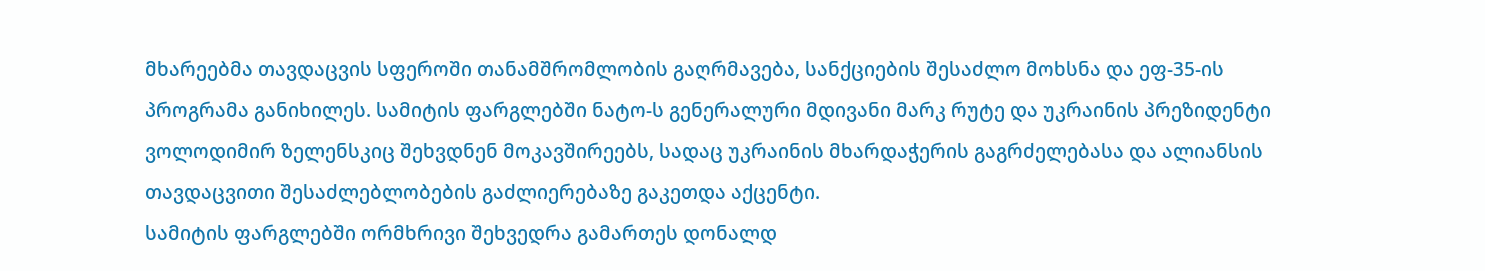მხარეებმა თავდაცვის სფეროში თანამშრომლობის გაღრმავება, სანქციების შესაძლო მოხსნა და ეფ-35-ის პროგრამა განიხილეს. სამიტის ფარგლებში ნატო-ს გენერალური მდივანი მარკ რუტე და უკრაინის პრეზიდენტი ვოლოდიმირ ზელენსკიც შეხვდნენ მოკავშირეებს, სადაც უკრაინის მხარდაჭერის გაგრძელებასა და ალიანსის თავდაცვითი შესაძლებლობების გაძლიერებაზე გაკეთდა აქცენტი.
სამიტის ფარგლებში ორმხრივი შეხვედრა გამართეს დონალდ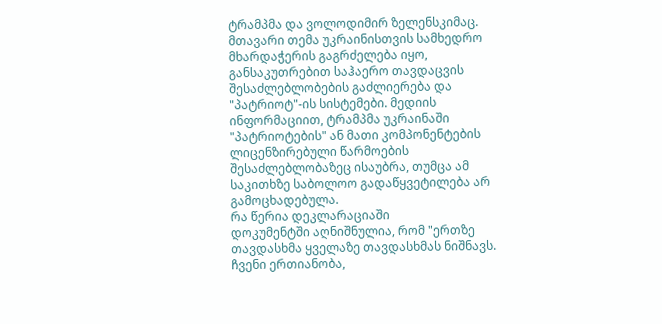ტრამპმა და ვოლოდიმირ ზელენსკიმაც. მთავარი თემა უკრაინისთვის სამხედრო მხარდაჭერის გაგრძელება იყო, განსაკუთრებით საჰაერო თავდაცვის შესაძლებლობების გაძლიერება და "პატრიოტ"-ის სისტემები. მედიის ინფორმაციით, ტრამპმა უკრაინაში "პატრიოტების" ან მათი კომპონენტების ლიცენზირებული წარმოების შესაძლებლობაზეც ისაუბრა, თუმცა ამ საკითხზე საბოლოო გადაწყვეტილება არ გამოცხადებულა.
რა წერია დეკლარაციაში
დოკუმენტში აღნიშნულია, რომ "ერთზე თავდასხმა ყველაზე თავდასხმას ნიშნავს. ჩვენი ერთიანობა,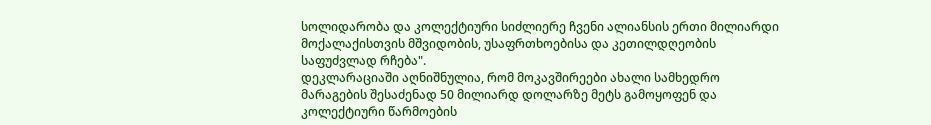სოლიდარობა და კოლექტიური სიძლიერე ჩვენი ალიანსის ერთი მილიარდი მოქალაქისთვის მშვიდობის, უსაფრთხოებისა და კეთილდღეობის საფუძვლად რჩება".
დეკლარაციაში აღნიშნულია, რომ მოკავშირეები ახალი სამხედრო მარაგების შესაძენად 50 მილიარდ დოლარზე მეტს გამოყოფენ და კოლექტიური წარმოების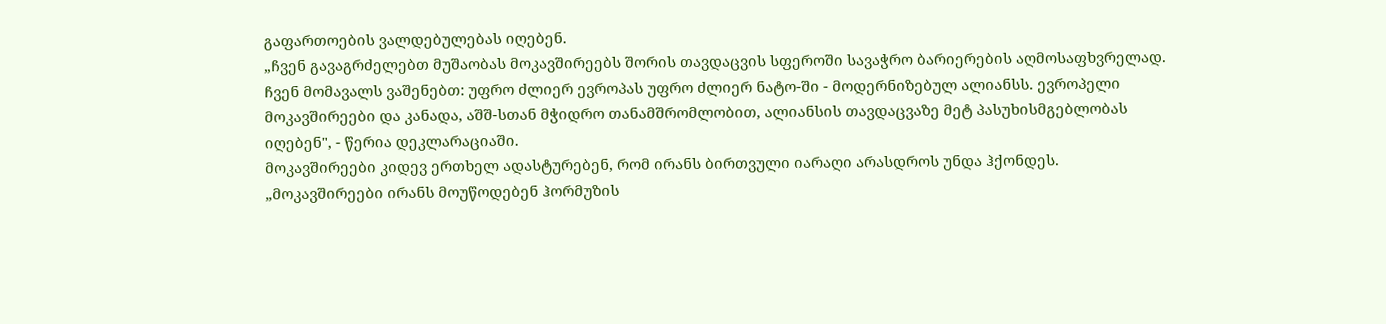გაფართოების ვალდებულებას იღებენ.
„ჩვენ გავაგრძელებთ მუშაობას მოკავშირეებს შორის თავდაცვის სფეროში სავაჭრო ბარიერების აღმოსაფხვრელად. ჩვენ მომავალს ვაშენებთ: უფრო ძლიერ ევროპას უფრო ძლიერ ნატო-ში - მოდერნიზებულ ალიანსს. ევროპელი მოკავშირეები და კანადა, აშშ-სთან მჭიდრო თანამშრომლობით, ალიანსის თავდაცვაზე მეტ პასუხისმგებლობას იღებენ", - წერია დეკლარაციაში.
მოკავშირეები კიდევ ერთხელ ადასტურებენ, რომ ირანს ბირთვული იარაღი არასდროს უნდა ჰქონდეს.
„მოკავშირეები ირანს მოუწოდებენ ჰორმუზის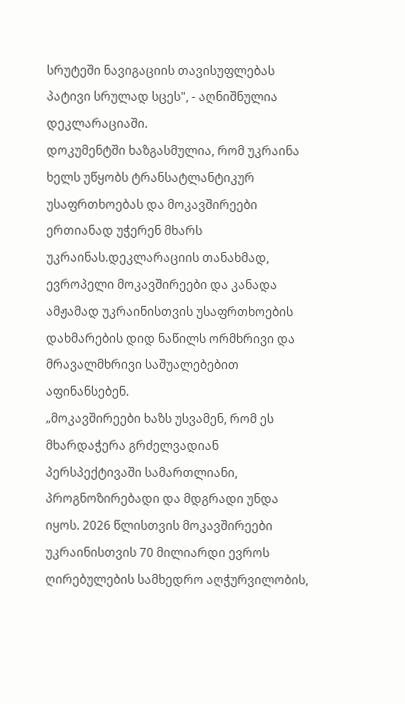სრუტეში ნავიგაციის თავისუფლებას პატივი სრულად სცეს", - აღნიშნულია დეკლარაციაში.
დოკუმენტში ხაზგასმულია, რომ უკრაინა ხელს უწყობს ტრანსატლანტიკურ უსაფრთხოებას და მოკავშირეები ერთიანად უჭერენ მხარს უკრაინას.დეკლარაციის თანახმად, ევროპელი მოკავშირეები და კანადა ამჟამად უკრაინისთვის უსაფრთხოების დახმარების დიდ ნაწილს ორმხრივი და მრავალმხრივი საშუალებებით აფინანსებენ.
„მოკავშირეები ხაზს უსვამენ, რომ ეს მხარდაჭერა გრძელვადიან პერსპექტივაში სამართლიანი, პროგნოზირებადი და მდგრადი უნდა იყოს. 2026 წლისთვის მოკავშირეები უკრაინისთვის 70 მილიარდი ევროს ღირებულების სამხედრო აღჭურვილობის,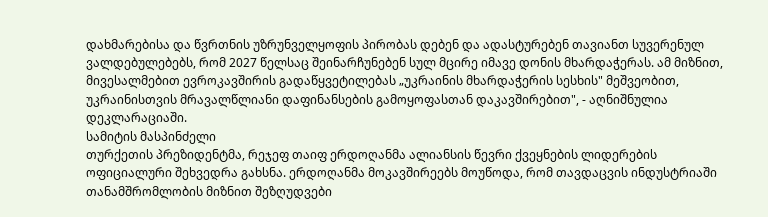დახმარებისა და წვრთნის უზრუნველყოფის პირობას დებენ და ადასტურებენ თავიანთ სუვერენულ ვალდებულებებს, რომ 2027 წელსაც შეინარჩუნებენ სულ მცირე იმავე დონის მხარდაჭერას. ამ მიზნით, მივესალმებით ევროკავშირის გადაწყვეტილებას „უკრაინის მხარდაჭერის სესხის" მეშვეობით, უკრაინისთვის მრავალწლიანი დაფინანსების გამოყოფასთან დაკავშირებით", - აღნიშნულია დეკლარაციაში.
სამიტის მასპინძელი
თურქეთის პრეზიდენტმა, რეჯეფ თაიფ ერდოღანმა ალიანსის წევრი ქვეყნების ლიდერების ოფიციალური შეხვედრა გახსნა. ერდოღანმა მოკავშირეებს მოუწოდა, რომ თავდაცვის ინდუსტრიაში თანამშრომლობის მიზნით შეზღუდვები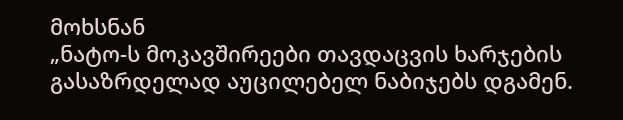მოხსნან
„ნატო-ს მოკავშირეები თავდაცვის ხარჯების გასაზრდელად აუცილებელ ნაბიჯებს დგამენ.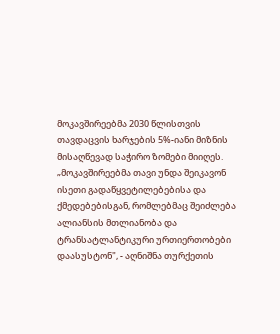მოკავშირეებმა 2030 წლისთვის თავდაცვის ხარჯების 5%-იანი მიზნის მისაღწევად საჭირო ზომები მიიღეს.
„მოკავშირეებმა თავი უნდა შეიკავონ ისეთი გადაწყვეტილებებისა და ქმედებებისგან, რომლებმაც შეიძლება ალიანსის მთლიანობა და ტრანსატლანტიკური ურთიერთობები დაასუსტონ", - აღნიშნა თურქეთის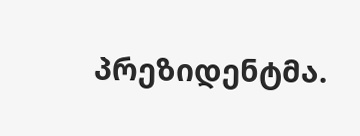პრეზიდენტმა.